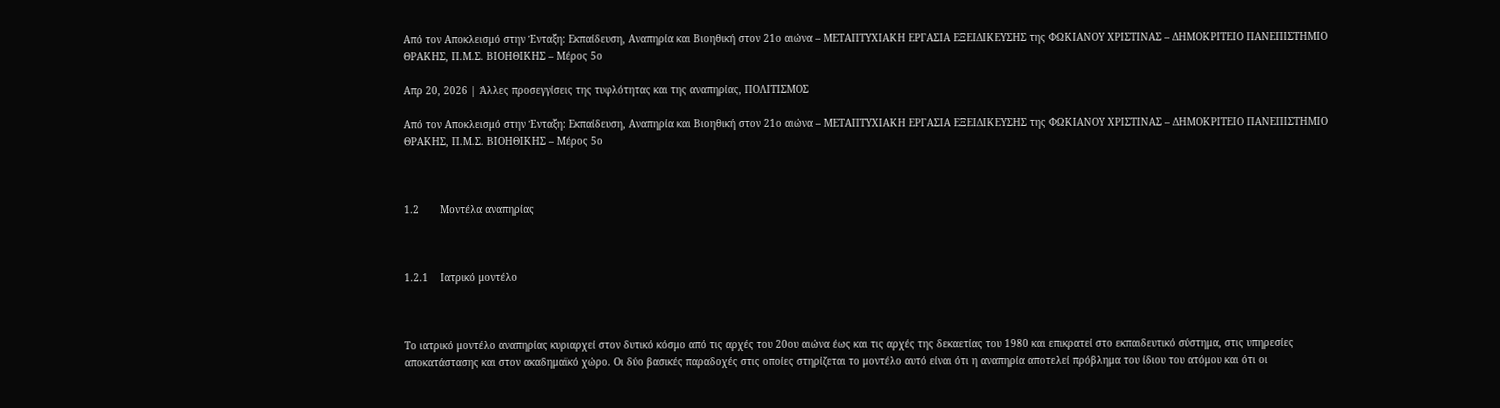Από τον Αποκλεισμό στην Ένταξη: Εκπαίδευση, Αναπηρία και Βιοηθική στον 21ο αιώνα – ΜΕΤΑΠΤΥΧΙΑΚΗ ΕΡΓΑΣΙΑ ΕΞΕΙΔΙΚΕΥΣΗΣ της ΦΩΚΙΑΝΟΥ ΧΡΙΣΤΙΝΑΣ – ΔΗΜΟΚΡΙΤΕΙΟ ΠΑΝΕΠΙΣΤΗΜΙΟ ΘΡΑΚΗΣ, Π.Μ.Σ. ΒΙΟΗΘΙΚΗΣ – Μέρος 5ο

Απρ 20, 2026 | Άλλες προσεγγίσεις της τυφλότητας και της αναπηρίας, ΠΟΛΙΤΙΣΜΟΣ

Από τον Αποκλεισμό στην Ένταξη: Εκπαίδευση, Αναπηρία και Βιοηθική στον 21ο αιώνα – ΜΕΤΑΠΤΥΧΙΑΚΗ ΕΡΓΑΣΙΑ ΕΞΕΙΔΙΚΕΥΣΗΣ της ΦΩΚΙΑΝΟΥ ΧΡΙΣΤΙΝΑΣ – ΔΗΜΟΚΡΙΤΕΙΟ ΠΑΝΕΠΙΣΤΗΜΙΟ ΘΡΑΚΗΣ, Π.Μ.Σ. ΒΙΟΗΘΙΚΗΣ – Μέρος 5ο



1.2       Μοντέλα αναπηρίας



1.2.1    Ιατρικό μοντέλο



Το ιατρικό μοντέλο αναπηρίας κυριαρχεί στον δυτικό κόσμο από τις αρχές του 20ου αιώνα έως και τις αρχές της δεκαετίας του 1980 και επικρατεί στο εκπαιδευτικό σύστημα, στις υπηρεσίες αποκατάστασης και στον ακαδημαϊκό χώρο. Οι δύο βασικές παραδοχές στις οποίες στηρίζεται το μοντέλο αυτό είναι ότι η αναπηρία αποτελεί πρόβλημα του ίδιου του ατόμου και ότι οι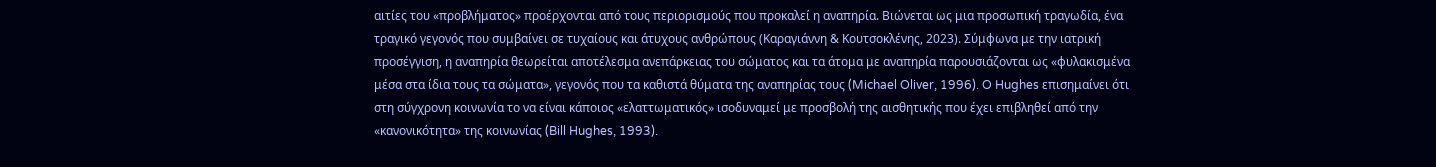αιτίες του «προβλήματος» προέρχονται από τους περιορισμούς που προκαλεί η αναπηρία. Βιώνεται ως μια προσωπική τραγωδία, ένα τραγικό γεγονός που συμβαίνει σε τυχαίους και άτυχους ανθρώπους (Καραγιάννη & Κουτσοκλένης, 2023). Σύμφωνα με την ιατρική προσέγγιση, η αναπηρία θεωρείται αποτέλεσμα ανεπάρκειας του σώματος και τα άτομα με αναπηρία παρουσιάζονται ως «φυλακισμένα μέσα στα ίδια τους τα σώματα», γεγονός που τα καθιστά θύματα της αναπηρίας τους (Michael Oliver, 1996). O Hughes επισημαίνει ότι στη σύγχρονη κοινωνία το να είναι κάποιος «ελαττωματικός» ισοδυναμεί με προσβολή της αισθητικής που έχει επιβληθεί από την «κανονικότητα» της κοινωνίας (Bill Hughes, 1993).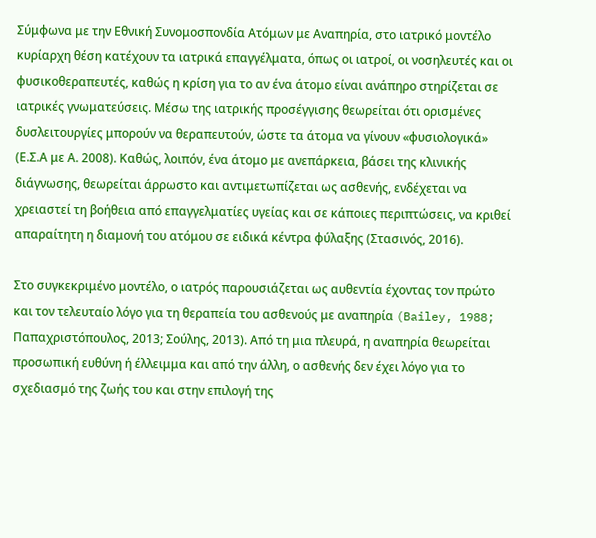Σύμφωνα με την Εθνική Συνομοσπονδία Ατόμων με Αναπηρία, στο ιατρικό μοντέλο κυρίαρχη θέση κατέχουν τα ιατρικά επαγγέλματα, όπως οι ιατροί, οι νοσηλευτές και οι φυσικοθεραπευτές, καθώς η κρίση για το αν ένα άτομο είναι ανάπηρο στηρίζεται σε ιατρικές γνωματεύσεις. Μέσω της ιατρικής προσέγγισης θεωρείται ότι ορισμένες δυσλειτουργίες μπορούν να θεραπευτούν, ώστε τα άτομα να γίνουν «φυσιολογικά» (Ε.Σ.Α με Α. 2008). Καθώς, λοιπόν, ένα άτομο με ανεπάρκεια, βάσει της κλινικής διάγνωσης, θεωρείται άρρωστο και αντιμετωπίζεται ως ασθενής, ενδέχεται να χρειαστεί τη βοήθεια από επαγγελματίες υγείας και σε κάποιες περιπτώσεις, να κριθεί απαραίτητη η διαμονή του ατόμου σε ειδικά κέντρα φύλαξης (Στασινός, 2016).

Στο συγκεκριμένο μοντέλο, ο ιατρός παρουσιάζεται ως αυθεντία έχοντας τον πρώτο και τον τελευταίο λόγο για τη θεραπεία του ασθενούς με αναπηρία (Bailey, 1988; Παπαχριστόπουλος, 2013; Σούλης, 2013). Από τη μια πλευρά, η αναπηρία θεωρείται προσωπική ευθύνη ή έλλειμμα και από την άλλη, ο ασθενής δεν έχει λόγο για το σχεδιασμό της ζωής του και στην επιλογή της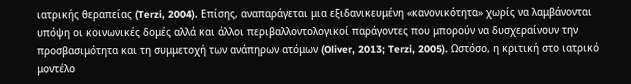ιατρικής θεραπείας (Terzi, 2004). Επίσης, αναπαράγεται μια εξιδανικευμένη «κανονικότητα» χωρίς να λαμβάνονται υπόψη οι κοινωνικές δομές αλλά και άλλοι περιβαλλοντολογικοί παράγοντες που μπορούν να δυσχεραίνουν την προσβασιμότητα και τη συμμετοχή των ανάπηρων ατόμων (Oliver, 2013; Terzi, 2005). Ωστόσο, η κριτική στο ιατρικό μοντέλο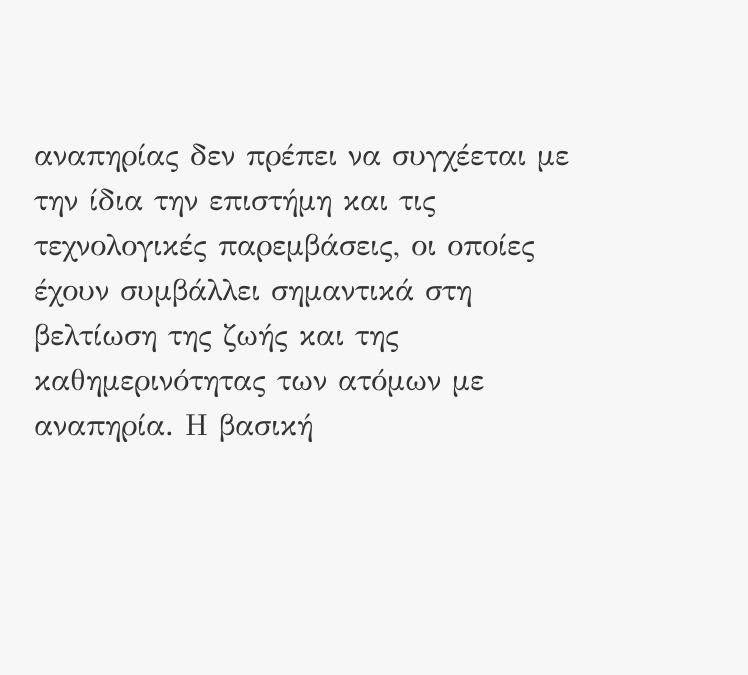αναπηρίας δεν πρέπει να συγχέεται με την ίδια την επιστήμη και τις τεχνολογικές παρεμβάσεις, οι οποίες έχουν συμβάλλει σημαντικά στη βελτίωση της ζωής και της καθημερινότητας των ατόμων με αναπηρία. Η βασική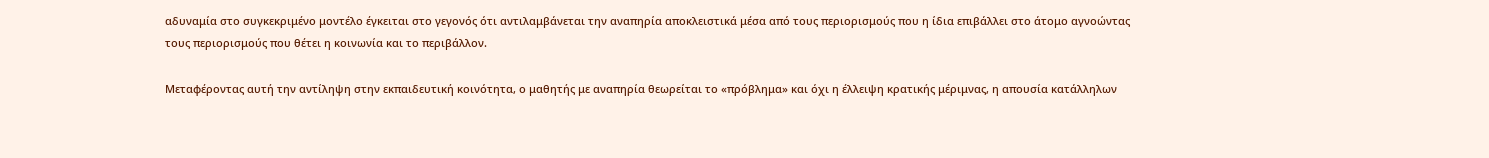αδυναμία στο συγκεκριμένο μοντέλο έγκειται στο γεγονός ότι αντιλαμβάνεται την αναπηρία αποκλειστικά μέσα από τους περιορισμούς που η ίδια επιβάλλει στο άτομο αγνοώντας τους περιορισμούς που θέτει η κοινωνία και το περιβάλλον.

Μεταφέροντας αυτή την αντίληψη στην εκπαιδευτική κοινότητα, ο μαθητής με αναπηρία θεωρείται το «πρόβλημα» και όχι η έλλειψη κρατικής μέριμνας, η απουσία κατάλληλων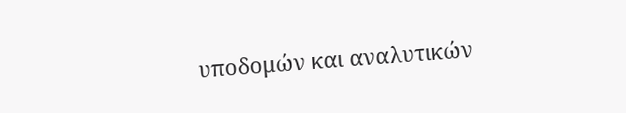υποδομών και αναλυτικών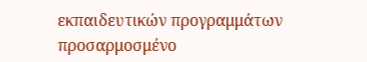εκπαιδευτικών προγραμμάτων προσαρμοσμένο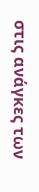στις ανάγκες των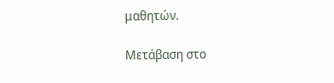μαθητών.

Μετάβαση στο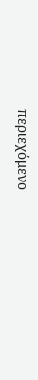περιεχόμενο